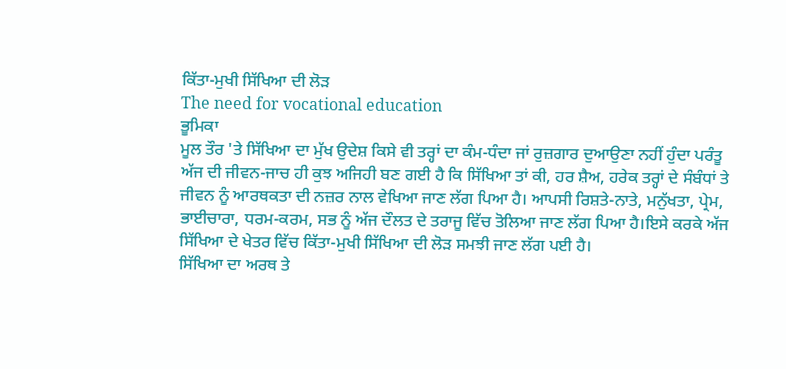ਕਿੱਤਾ-ਮੁਖੀ ਸਿੱਖਿਆ ਦੀ ਲੋੜ
The need for vocational education
ਭੂਮਿਕਾ
ਮੂਲ ਤੌਰ 'ਤੇ ਸਿੱਖਿਆ ਦਾ ਮੁੱਖ ਉਦੇਸ਼ ਕਿਸੇ ਵੀ ਤਰ੍ਹਾਂ ਦਾ ਕੰਮ-ਧੰਦਾ ਜਾਂ ਰੁਜ਼ਗਾਰ ਦੁਆਉਣਾ ਨਹੀਂ ਹੁੰਦਾ ਪਰੰਤੂ ਅੱਜ ਦੀ ਜੀਵਨ-ਜਾਚ ਹੀ ਕੁਝ ਅਜਿਹੀ ਬਣ ਗਈ ਹੈ ਕਿ ਸਿੱਖਿਆ ਤਾਂ ਕੀ, ਹਰ ਸ਼ੈਅ, ਹਰੇਕ ਤਰ੍ਹਾਂ ਦੇ ਸੰਬੰਧਾਂ ਤੇ ਜੀਵਨ ਨੂੰ ਆਰਥਕਤਾ ਦੀ ਨਜ਼ਰ ਨਾਲ ਵੇਖਿਆ ਜਾਣ ਲੱਗ ਪਿਆ ਹੈ। ਆਪਸੀ ਰਿਸ਼ਤੇ-ਨਾਤੇ, ਮਨੁੱਖਤਾ, ਪ੍ਰੇਮ, ਭਾਈਚਾਰਾ, ਧਰਮ-ਕਰਮ, ਸਭ ਨੂੰ ਅੱਜ ਦੌਲਤ ਦੇ ਤਰਾਜੂ ਵਿੱਚ ਤੋਲਿਆ ਜਾਣ ਲੱਗ ਪਿਆ ਹੈ।ਇਸੇ ਕਰਕੇ ਅੱਜ ਸਿੱਖਿਆ ਦੇ ਖੇਤਰ ਵਿੱਚ ਕਿੱਤਾ-ਮੁਖੀ ਸਿੱਖਿਆ ਦੀ ਲੋੜ ਸਮਝੀ ਜਾਣ ਲੱਗ ਪਈ ਹੈ।
ਸਿੱਖਿਆ ਦਾ ਅਰਥ ਤੇ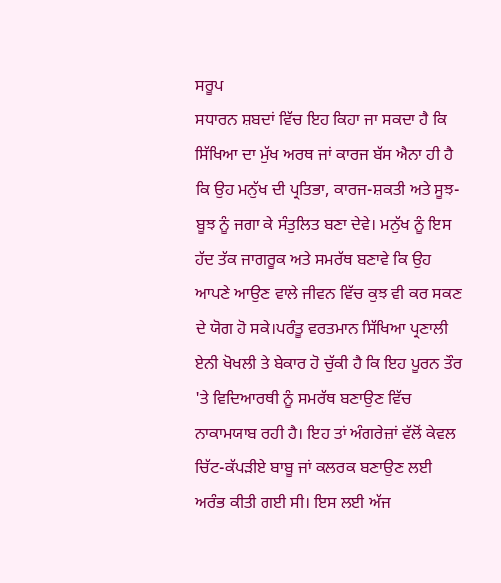ਸਰੂਪ
ਸਧਾਰਨ ਸ਼ਬਦਾਂ ਵਿੱਚ ਇਹ ਕਿਹਾ ਜਾ ਸਕਦਾ ਹੈ ਕਿ ਸਿੱਖਿਆ ਦਾ ਮੁੱਖ ਅਰਥ ਜਾਂ ਕਾਰਜ ਬੱਸ ਐਨਾ ਹੀ ਹੈ ਕਿ ਉਹ ਮਨੁੱਖ ਦੀ ਪ੍ਰਤਿਭਾ, ਕਾਰਜ-ਸ਼ਕਤੀ ਅਤੇ ਸੂਝ-ਬੂਝ ਨੂੰ ਜਗਾ ਕੇ ਸੰਤੁਲਿਤ ਬਣਾ ਦੇਵੇ। ਮਨੁੱਖ ਨੂੰ ਇਸ ਹੱਦ ਤੱਕ ਜਾਗਰੂਕ ਅਤੇ ਸਮਰੱਥ ਬਣਾਵੇ ਕਿ ਉਹ ਆਪਣੇ ਆਉਣ ਵਾਲੇ ਜੀਵਨ ਵਿੱਚ ਕੁਝ ਵੀ ਕਰ ਸਕਣ ਦੇ ਯੋਗ ਹੋ ਸਕੇ।ਪਰੰਤੂ ਵਰਤਮਾਨ ਸਿੱਖਿਆ ਪ੍ਰਣਾਲੀ ਏਨੀ ਖੋਖਲੀ ਤੇ ਬੇਕਾਰ ਹੋ ਚੁੱਕੀ ਹੈ ਕਿ ਇਹ ਪੂਰਨ ਤੌਰ 'ਤੇ ਵਿਦਿਆਰਥੀ ਨੂੰ ਸਮਰੱਥ ਬਣਾਉਣ ਵਿੱਚ ਨਾਕਾਮਯਾਬ ਰਹੀ ਹੈ। ਇਹ ਤਾਂ ਅੰਗਰੇਜ਼ਾਂ ਵੱਲੋਂ ਕੇਵਲ ਚਿੱਟ-ਕੱਪੜੀਏ ਬਾਬੂ ਜਾਂ ਕਲਰਕ ਬਣਾਉਣ ਲਈ ਅਰੰਭ ਕੀਤੀ ਗਈ ਸੀ। ਇਸ ਲਈ ਅੱਜ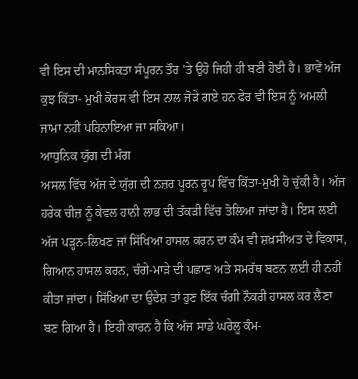ਵੀ ਇਸ ਦੀ ਮਾਨਸਿਕਤਾ ਸੰਪੂਰਨ ਤੌਰ 'ਤੇ ਉਹੋ ਜਿਹੀ ਹੀ ਬਣੀ ਹੋਈ ਹੈ। ਭਾਵੇਂ ਅੱਜ ਕੁਝ ਕਿੱਤਾ- ਮੁਖੀ ਕੋਰਸ ਵੀ ਇਸ ਨਾਲ ਜੋੜੇ ਗਏ ਹਨ ਫੇਰ ਵੀ ਇਸ ਨੂੰ ਅਮਲੀ ਜਾਮਾ ਨਹੀਂ ਪਹਿਨਾਇਆ ਜਾ ਸਕਿਆ।
ਆਧੁਨਿਕ ਯੁੱਗ ਦੀ ਮੰਗ
ਅਸਲ ਵਿੱਚ ਅੱਜ ਦੇ ਯੁੱਗ ਦੀ ਨਜ਼ਰ ਪੂਰਨ ਰੂਪ ਵਿੱਚ ਕਿੱਤਾ-ਮੁਖੀ ਹੋ ਚੁੱਕੀ ਹੈ। ਅੱਜ ਹਰੇਕ ਚੀਜ਼ ਨੂੰ ਕੇਵਲ ਹਾਨੀ ਲਾਭ ਦੀ ਤੱਕੜੀ ਵਿੱਚ ਤੋਲਿਆ ਜਾਂਦਾ ਹੈ। ਇਸ ਲਈ ਅੱਜ ਪੜ੍ਹਨ-ਲਿਖਣ ਜਾਂ ਸਿੱਖਿਆ ਹਾਸਲ ਕਰਨ ਦਾ ਕੰਮ ਵੀ ਸ਼ਖ਼ਸੀਅਤ ਦੇ ਵਿਕਾਸ, ਗਿਆਨ ਹਾਸਲ ਕਰਨ, ਚੰਗੇ-ਮਾੜੇ ਦੀ ਪਛਾਣ ਅਤੇ ਸਮਰੱਥ ਬਣਨ ਲਈ ਹੀ ਨਹੀਂ ਕੀਤਾ ਜਾਂਦਾ। ਸਿੱਖਿਆ ਦਾ ਉਦੇਸ਼ ਤਾਂ ਹੁਣ ਇੱਕ ਚੰਗੀ ਨੌਕਰੀ ਹਾਸਲ ਕਰ ਲੈਣਾ ਬਣ ਗਿਆ ਹੈ। ਇਹੀ ਕਾਰਨ ਹੈ ਕਿ ਅੱਜ ਸਾਡੇ ਘਰੇਲੂ ਕੰਮ-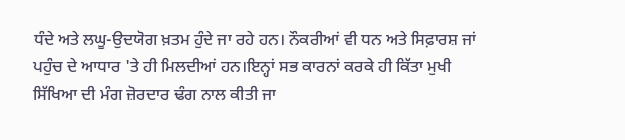ਧੰਦੇ ਅਤੇ ਲਘੂ-ਉਦਯੋਗ ਖ਼ਤਮ ਹੁੰਦੇ ਜਾ ਰਹੇ ਹਨ। ਨੌਕਰੀਆਂ ਵੀ ਧਨ ਅਤੇ ਸਿਫ਼ਾਰਸ਼ ਜਾਂ ਪਹੁੰਚ ਦੇ ਆਧਾਰ 'ਤੇ ਹੀ ਮਿਲਦੀਆਂ ਹਨ।ਇਨ੍ਹਾਂ ਸਭ ਕਾਰਨਾਂ ਕਰਕੇ ਹੀ ਕਿੱਤਾ ਮੁਖੀ ਸਿੱਖਿਆ ਦੀ ਮੰਗ ਜ਼ੋਰਦਾਰ ਢੰਗ ਨਾਲ ਕੀਤੀ ਜਾ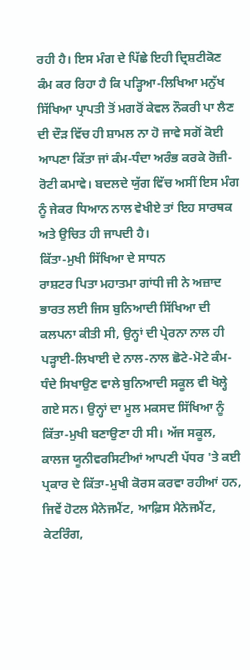ਰਹੀ ਹੈ। ਇਸ ਮੰਗ ਦੇ ਪਿੱਛੇ ਇਹੀ ਦ੍ਰਿਸ਼ਟੀਕੋਣ ਕੰਮ ਕਰ ਰਿਹਾ ਹੈ ਕਿ ਪੜ੍ਹਿਆ-ਲਿਖਿਆ ਮਨੁੱਖ ਸਿੱਖਿਆ ਪ੍ਰਾਪਤੀ ਤੋਂ ਮਗਰੋਂ ਕੇਵਲ ਨੌਕਰੀ ਪਾ ਲੈਣ ਦੀ ਦੌੜ ਵਿੱਚ ਹੀ ਸ਼ਾਮਲ ਨਾ ਹੋ ਜਾਵੇ ਸਗੋਂ ਕੋਈ ਆਪਣਾ ਕਿੱਤਾ ਜਾਂ ਕੰਮ-ਧੰਦਾ ਅਰੰਭ ਕਰਕੇ ਰੋਜ਼ੀ-ਰੋਟੀ ਕਮਾਵੇ। ਬਦਲਦੇ ਯੁੱਗ ਵਿੱਚ ਅਸੀਂ ਇਸ ਮੰਗ ਨੂੰ ਜੇਕਰ ਧਿਆਨ ਨਾਲ ਵੇਖੀਏ ਤਾਂ ਇਹ ਸਾਰਥਕ ਅਤੇ ਉਚਿਤ ਹੀ ਜਾਪਦੀ ਹੈ।
ਕਿੱਤਾ-ਮੁਖੀ ਸਿੱਖਿਆ ਦੇ ਸਾਧਨ
ਰਾਸ਼ਟਰ ਪਿਤਾ ਮਹਾਤਮਾ ਗਾਂਧੀ ਜੀ ਨੇ ਅਜ਼ਾਦ ਭਾਰਤ ਲਈ ਜਿਸ ਬੁਨਿਆਦੀ ਸਿੱਖਿਆ ਦੀ ਕਲਪਨਾ ਕੀਤੀ ਸੀ, ਉਨ੍ਹਾਂ ਦੀ ਪ੍ਰੇਰਨਾ ਨਾਲ ਹੀ ਪੜ੍ਹਾਈ-ਲਿਖਾਈ ਦੇ ਨਾਲ-ਨਾਲ ਛੋਟੇ-ਮੋਟੇ ਕੰਮ-ਧੰਦੇ ਸਿਖਾਉਣ ਵਾਲੇ ਬੁਨਿਆਦੀ ਸਕੂਲ ਵੀ ਖੋਲ੍ਹੇ ਗਏ ਸਨ। ਉਨ੍ਹਾਂ ਦਾ ਮੂਲ ਮਕਸਦ ਸਿੱਖਿਆ ਨੂੰ ਕਿੱਤਾ-ਮੁਖੀ ਬਣਾਉਣਾ ਹੀ ਸੀ। ਅੱਜ ਸਕੂਲ, ਕਾਲਜ ਯੂਨੀਵਰਸਿਟੀਆਂ ਆਪਣੀ ਪੱਧਰ 'ਤੇ ਕਈ ਪ੍ਰਕਾਰ ਦੇ ਕਿੱਤਾ-ਮੁਖੀ ਕੋਰਸ ਕਰਵਾ ਰਹੀਆਂ ਹਨ, ਜਿਵੇਂ ਹੋਟਲ ਮੈਨੇਜਮੈਂਟ, ਆਫ਼ਿਸ ਮੈਨੇਜਮੈਂਟ, ਕੇਟਰਿੰਗ,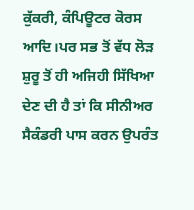ਕੁੱਕਰੀ, ਕੰਪਿਊਟਰ ਕੋਰਸ ਆਦਿ।ਪਰ ਸਭ ਤੋਂ ਵੱਧ ਲੋੜ ਸ਼ੁਰੂ ਤੋਂ ਹੀ ਅਜਿਹੀ ਸਿੱਖਿਆ ਦੇਣ ਦੀ ਹੈ ਤਾਂ ਕਿ ਸੀਨੀਅਰ ਸੈਕੰਡਰੀ ਪਾਸ ਕਰਨ ਉਪਰੰਤ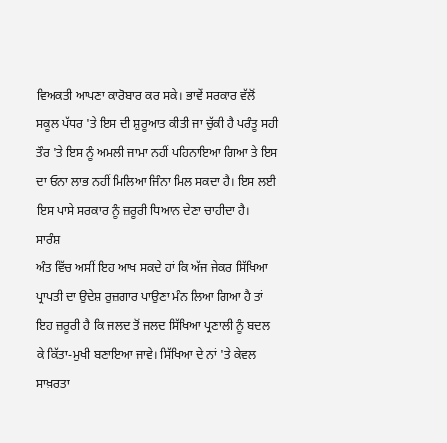ਵਿਅਕਤੀ ਆਪਣਾ ਕਾਰੋਬਾਰ ਕਰ ਸਕੇ। ਭਾਵੇਂ ਸਰਕਾਰ ਵੱਲੋਂ ਸਕੂਲ ਪੱਧਰ 'ਤੇ ਇਸ ਦੀ ਸ਼ੁਰੂਆਤ ਕੀਤੀ ਜਾ ਚੁੱਕੀ ਹੈ ਪਰੰਤੂ ਸਹੀ ਤੌਰ 'ਤੇ ਇਸ ਨੂੰ ਅਮਲੀ ਜਾਮਾ ਨਹੀਂ ਪਹਿਨਾਇਆ ਗਿਆ ਤੇ ਇਸ ਦਾ ਓਨਾ ਲਾਭ ਨਹੀਂ ਮਿਲਿਆ ਜਿੰਨਾ ਮਿਲ ਸਕਦਾ ਹੈ। ਇਸ ਲਈ ਇਸ ਪਾਸੇ ਸਰਕਾਰ ਨੂੰ ਜ਼ਰੂਰੀ ਧਿਆਨ ਦੇਣਾ ਚਾਹੀਦਾ ਹੈ।
ਸਾਰੰਸ਼
ਅੰਤ ਵਿੱਚ ਅਸੀਂ ਇਹ ਆਖ ਸਕਦੇ ਹਾਂ ਕਿ ਅੱਜ ਜੇਕਰ ਸਿੱਖਿਆ ਪ੍ਰਾਪਤੀ ਦਾ ਉਦੇਸ਼ ਰੁਜ਼ਗਾਰ ਪਾਉਣਾ ਮੰਨ ਲਿਆ ਗਿਆ ਹੈ ਤਾਂ ਇਹ ਜ਼ਰੂਰੀ ਹੈ ਕਿ ਜਲਦ ਤੋਂ ਜਲਦ ਸਿੱਖਿਆ ਪ੍ਰਣਾਲੀ ਨੂੰ ਬਦਲ ਕੇ ਕਿੱਤਾ-ਮੁਖੀ ਬਣਾਇਆ ਜਾਵੇ। ਸਿੱਖਿਆ ਦੇ ਨਾਂ 'ਤੇ ਕੇਵਲ ਸਾਖ਼ਰਤਾ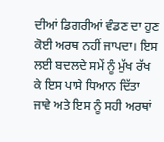ਦੀਆਂ ਡਿਗਰੀਆਂ ਵੰਡਣ ਦਾ ਹੁਣ ਕੋਈ ਅਰਥ ਨਹੀਂ ਜਾਪਦਾ। ਇਸ ਲਈ ਬਦਲਦੇ ਸਮੇਂ ਨੂੰ ਮੁੱਖ ਰੱਖ ਕੇ ਇਸ ਪਾਸੇ ਧਿਆਨ ਦਿੱਤਾ ਜਾਵੇ ਅਤੇ ਇਸ ਨੂੰ ਸਹੀ ਅਰਥਾਂ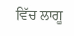ਵਿੱਚ ਲਾਗੂ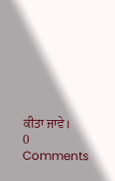ਕੀਤਾ ਜਾਵੇ।
0 Comments